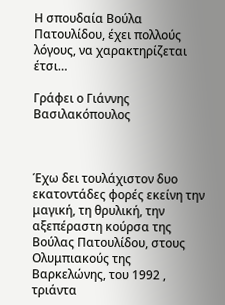Η σπουδαία Βούλα Πατουλίδου, έχει πολλούς λόγους, να χαρακτηρίζεται έτσι…

Γράφει ο Γιάννης Βασιλακόπουλος



Έχω δει τουλάχιστον δυο εκατοντάδες φορές εκείνη την μαγική, τη θρυλική, την αξεπέραστη κούρσα της Βούλας Πατουλίδου, στους Ολυμπιακούς της Βαρκελώνης, του 1992 , τριάντα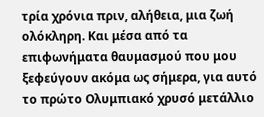τρία χρόνια πριν, αλήθεια, μια ζωή ολόκληρη. Και μέσα από τα επιφωνήματα θαυμασμού που μου ξεφεύγουν ακόμα ως σήμερα, για αυτό το πρώτο Ολυμπιακό χρυσό μετάλλιο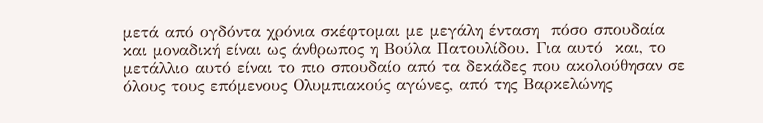μετά από ογδόντα χρόνια σκέφτομαι με μεγάλη ένταση  πόσο σπουδαία και μοναδική είναι ως άνθρωπος η Βούλα Πατουλίδου. Για αυτό  και, το μετάλλιο αυτό είναι το πιο σπουδαίο από τα δεκάδες που ακολούθησαν σε όλους τους επόμενους Ολυμπιακούς αγώνες, από της Βαρκελώνης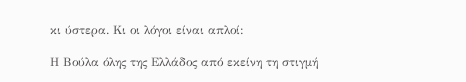κι ύστερα. Κι οι λόγοι είναι απλοί:

Η Βούλα όλης της Ελλάδος από εκείνη τη στιγμή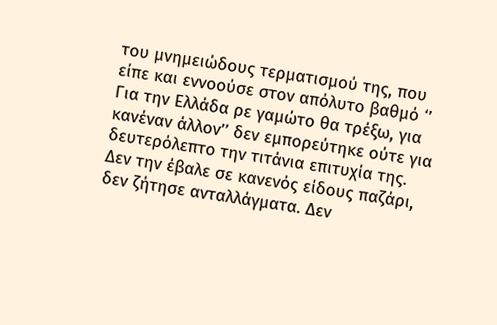του μνημειώδους τερματισμού της, που είπε και εννοούσε στον απόλυτο βαθμό ‘’ Για την Ελλάδα ρε γαμώτο θα τρέξω, για κανέναν άλλον’’ δεν εμπορεύτηκε ούτε για δευτερόλεπτο την τιτάνια επιτυχία της. Δεν την έβαλε σε κανενός είδους παζάρι, δεν ζήτησε ανταλλάγματα. Δεν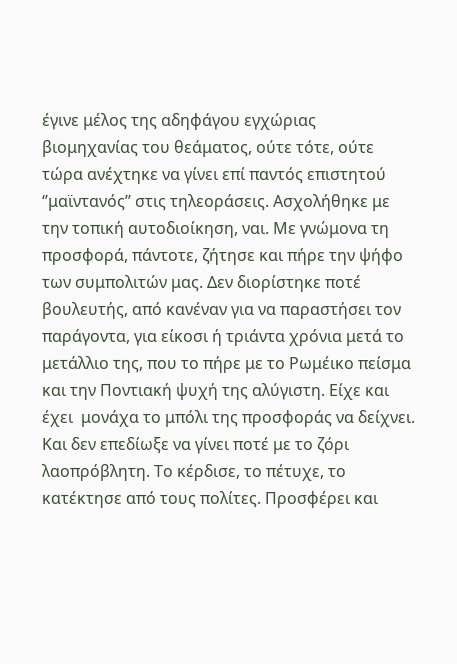έγινε μέλος της αδηφάγου εγχώριας  βιομηχανίας του θεάματος, ούτε τότε, ούτε τώρα ανέχτηκε να γίνει επί παντός επιστητού ‘’μαϊντανός’’ στις τηλεοράσεις. Ασχολήθηκε με την τοπική αυτοδιοίκηση, ναι. Με γνώμονα τη προσφορά, πάντοτε, ζήτησε και πήρε την ψήφο των συμπολιτών μας. Δεν διορίστηκε ποτέ βουλευτής, από κανέναν για να παραστήσει τον παράγοντα, για είκοσι ή τριάντα χρόνια μετά το μετάλλιο της, που το πήρε με το Ρωμέικο πείσμα και την Ποντιακή ψυχή της αλύγιστη. Είχε και έχει  μονάχα το μπόλι της προσφοράς να δείχνει. Και δεν επεδίωξε να γίνει ποτέ με το ζόρι λαοπρόβλητη. Το κέρδισε, το πέτυχε, το κατέκτησε από τους πολίτες. Προσφέρει και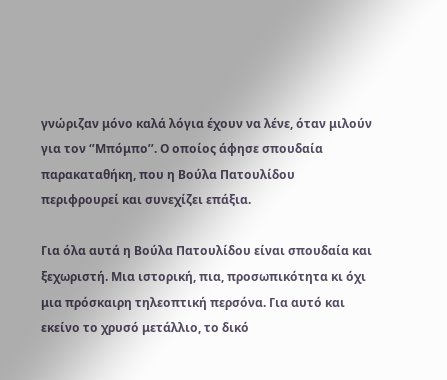γνώριζαν μόνο καλά λόγια έχουν να λένε, όταν μιλούν για τον ‘’Μπόμπο’’. Ο οποίος άφησε σπουδαία παρακαταθήκη, που η Βούλα Πατουλίδου περιφρουρεί και συνεχίζει επάξια.

Για όλα αυτά η Βούλα Πατουλίδου είναι σπουδαία και ξεχωριστή. Μια ιστορική, πια, προσωπικότητα κι όχι μια πρόσκαιρη τηλεοπτική περσόνα. Για αυτό και εκείνο το χρυσό μετάλλιο, το δικό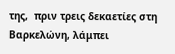της,  πριν τρεις δεκαετίες στη Βαρκελώνη, λάμπει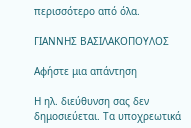περισσότερο από όλα.

ΓΙΑΝΝΗΣ ΒΑΣΙΛΑΚΟΠΟΥΛΟΣ

Αφήστε μια απάντηση

Η ηλ. διεύθυνση σας δεν δημοσιεύεται. Τα υποχρεωτικά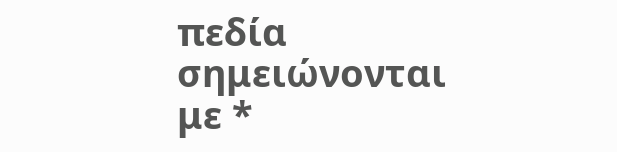πεδία σημειώνονται με *